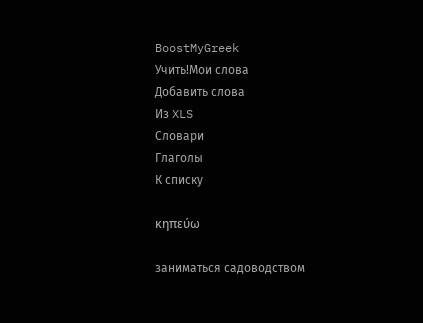BoostMyGreek
Учить!Мои слова
Добавить слова
Из XLS
Словари
Глаголы
К списку

κηπεύω

заниматься садоводством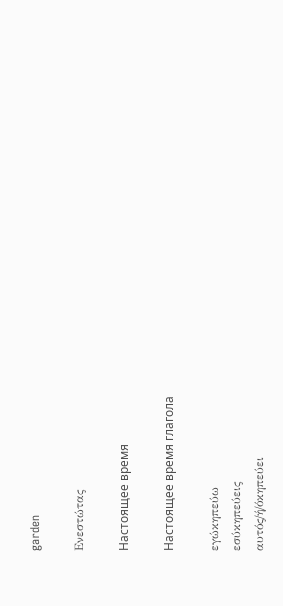garden

Ενεστώτας

Настоящее время

Настоящее время глагола

εγώκηπεύω
εσύκηπεύεις
αυτός/ή/όκηπεύει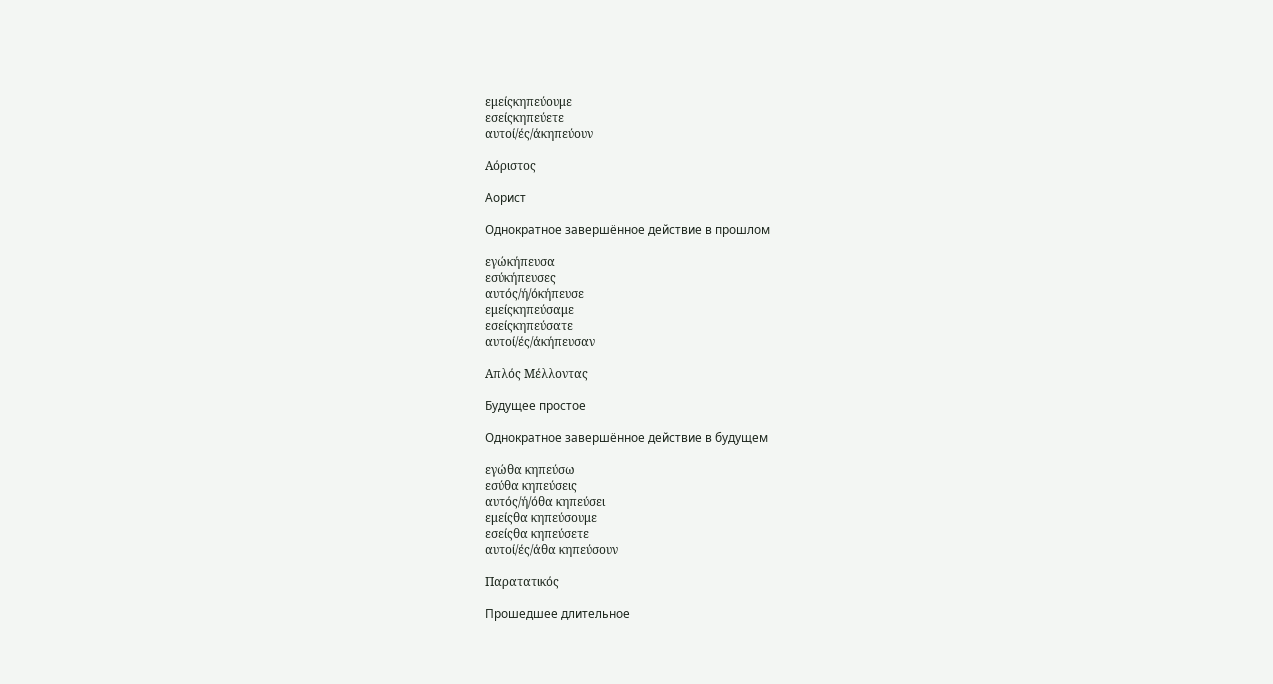εμείςκηπεύουμε
εσείςκηπεύετε
αυτοί/ές/άκηπεύουν

Αόριστος

Аорист

Однократное завершённое действие в прошлом

εγώκήπευσα
εσύκήπευσες
αυτός/ή/όκήπευσε
εμείςκηπεύσαμε
εσείςκηπεύσατε
αυτοί/ές/άκήπευσαν

Απλός Μέλλοντας

Будущее простое

Однократное завершённое действие в будущем

εγώθα κηπεύσω
εσύθα κηπεύσεις
αυτός/ή/όθα κηπεύσει
εμείςθα κηπεύσουμε
εσείςθα κηπεύσετε
αυτοί/ές/άθα κηπεύσουν

Παρατατικός

Прошедшее длительное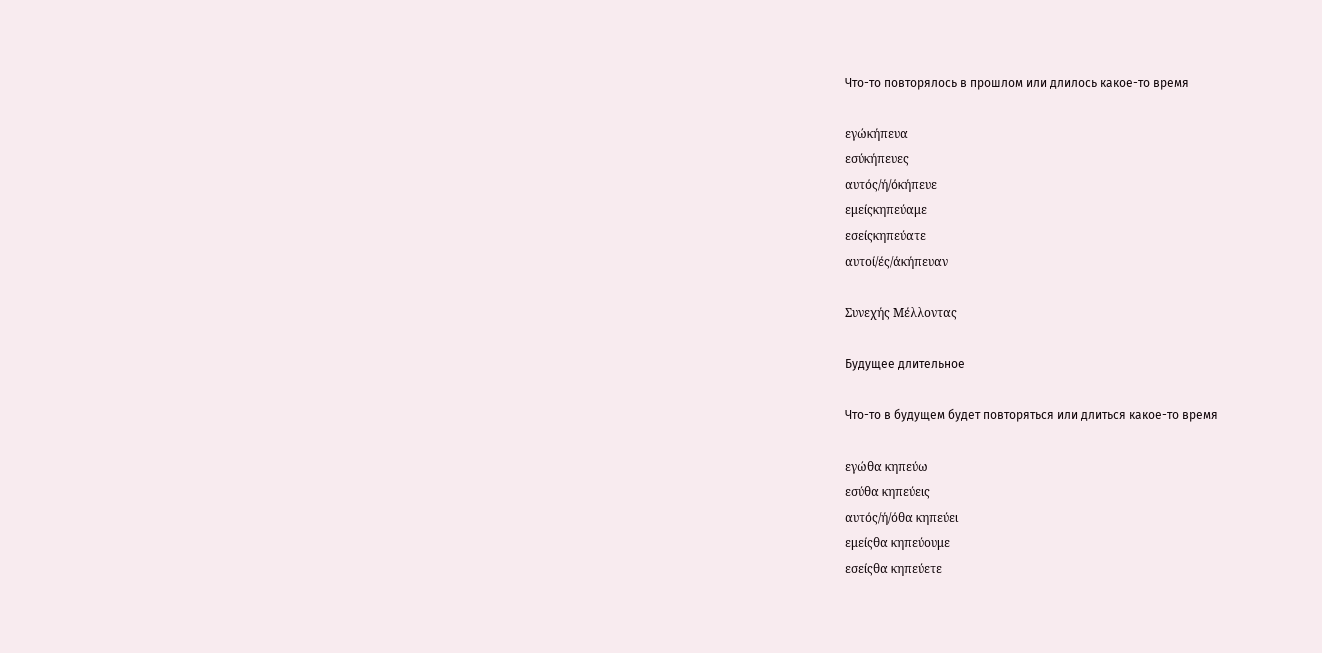Что-то повторялось в прошлом или длилось какое-то время

εγώκήπευα
εσύκήπευες
αυτός/ή/όκήπευε
εμείςκηπεύαμε
εσείςκηπεύατε
αυτοί/ές/άκήπευαν

Συνεχής Μέλλοντας

Будущее длительное

Что-то в будущем будет повторяться или длиться какое-то время

εγώθα κηπεύω
εσύθα κηπεύεις
αυτός/ή/όθα κηπεύει
εμείςθα κηπεύουμε
εσείςθα κηπεύετε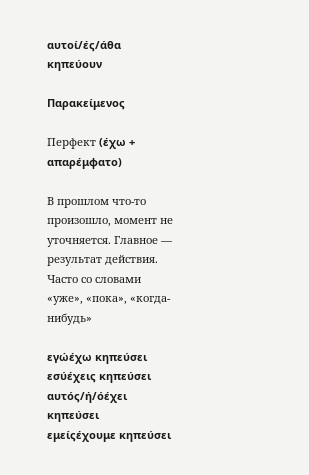αυτοί/ές/άθα κηπεύουν

Παρακείμενος

Перфект (έχω + απαρέμφατο)

В прошлом что-то произошло, момент не уточняется. Главное — результат действия. Часто со словами «уже», «пока», «когда-нибудь»

εγώέχω κηπεύσει
εσύέχεις κηπεύσει
αυτός/ή/όέχει κηπεύσει
εμείςέχουμε κηπεύσει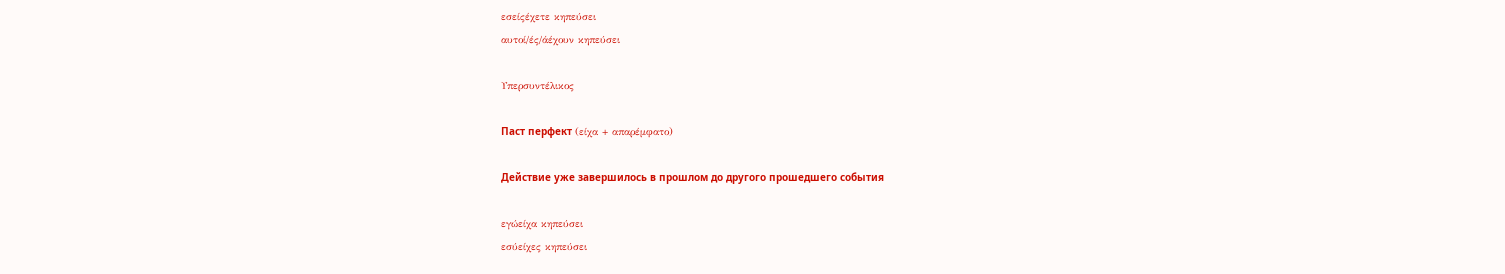εσείςέχετε κηπεύσει
αυτοί/ές/άέχουν κηπεύσει

Υπερσυντέλικος

Паст перфект (είχα + απαρέμφατο)

Действие уже завершилось в прошлом до другого прошедшего события

εγώείχα κηπεύσει
εσύείχες κηπεύσει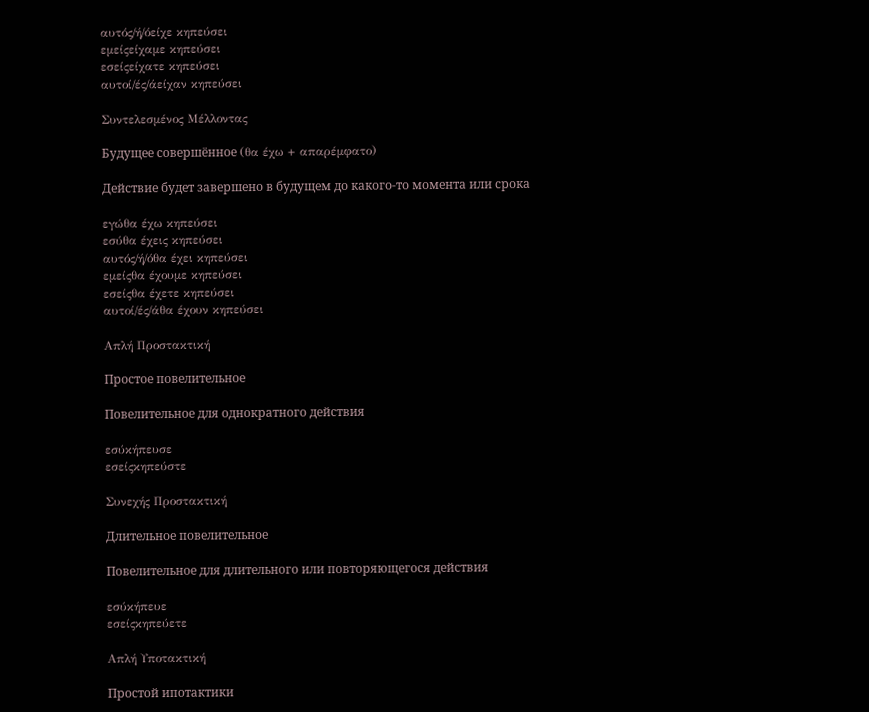αυτός/ή/όείχε κηπεύσει
εμείςείχαμε κηπεύσει
εσείςείχατε κηπεύσει
αυτοί/ές/άείχαν κηπεύσει

Συντελεσμένος Μέλλοντας

Будущее совершённое (θα έχω + απαρέμφατο)

Действие будет завершено в будущем до какого-то момента или срока

εγώθα έχω κηπεύσει
εσύθα έχεις κηπεύσει
αυτός/ή/όθα έχει κηπεύσει
εμείςθα έχουμε κηπεύσει
εσείςθα έχετε κηπεύσει
αυτοί/ές/άθα έχουν κηπεύσει

Απλή Προστακτική

Простое повелительное

Повелительное для однократного действия

εσύκήπευσε
εσείςκηπεύστε

Συνεχής Προστακτική

Длительное повелительное

Повелительное для длительного или повторяющегося действия

εσύκήπευε
εσείςκηπεύετε

Απλή Υποτακτική

Простой ипотактики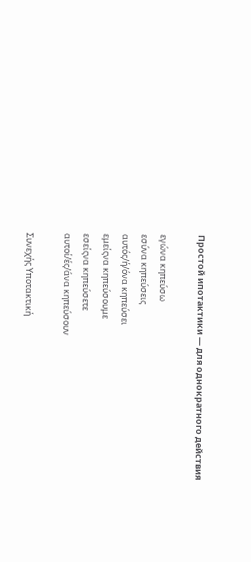Простой ипотактики — для однократного действия

εγώνα κηπεύσω
εσύνα κηπεύσεις
αυτός/ή/όνα κηπεύσει
εμείςνα κηπεύσουμε
εσείςνα κηπεύσετε
αυτοί/ές/άνα κηπεύσουν

Συνεχής Υποτακτική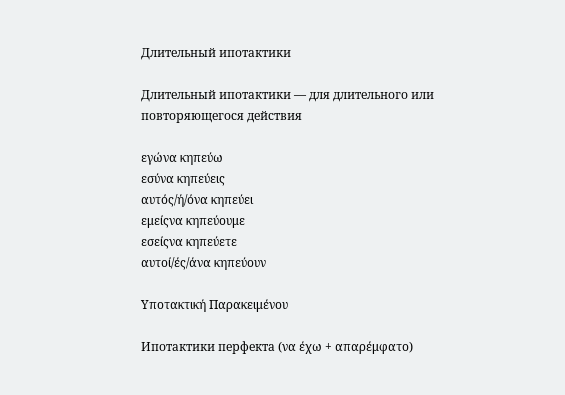Длительный ипотактики

Длительный ипотактики — для длительного или повторяющегося действия

εγώνα κηπεύω
εσύνα κηπεύεις
αυτός/ή/όνα κηπεύει
εμείςνα κηπεύουμε
εσείςνα κηπεύετε
αυτοί/ές/άνα κηπεύουν

Υποτακτική Παρακειμένου

Ипотактики перфекта (να έχω + απαρέμφατο)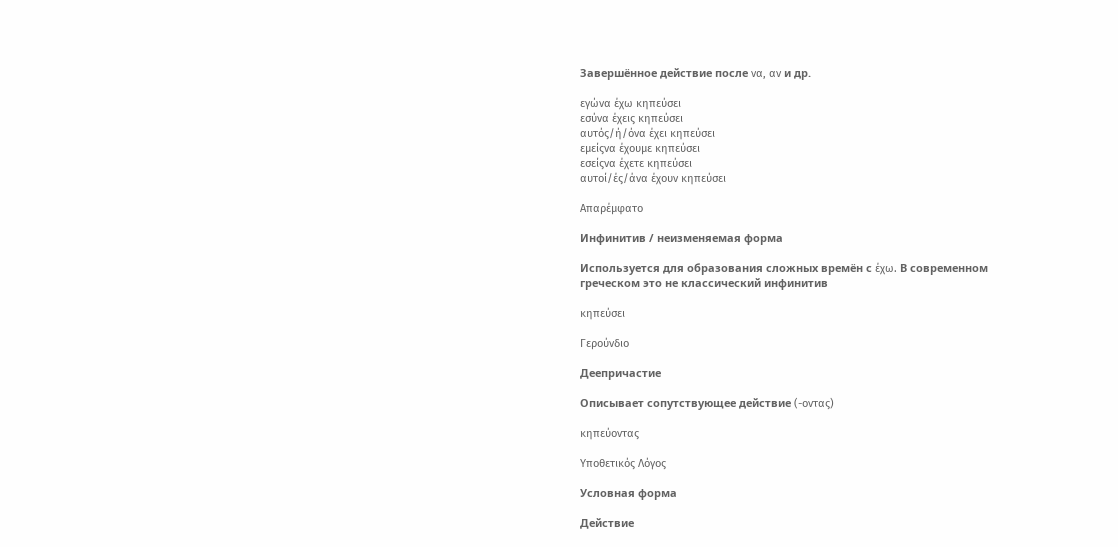Завершённое действие после να, αν и др.

εγώνα έχω κηπεύσει
εσύνα έχεις κηπεύσει
αυτός/ή/όνα έχει κηπεύσει
εμείςνα έχουμε κηπεύσει
εσείςνα έχετε κηπεύσει
αυτοί/ές/άνα έχουν κηπεύσει

Απαρέμφατο

Инфинитив / неизменяемая форма

Используется для образования сложных времён с έχω. В современном греческом это не классический инфинитив

κηπεύσει

Γερούνδιο

Деепричастие

Описывает сопутствующее действие (-οντας)

κηπεύοντας

Υποθετικός Λόγος

Условная форма

Действие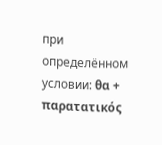при определённом условии: θα + παρατατικός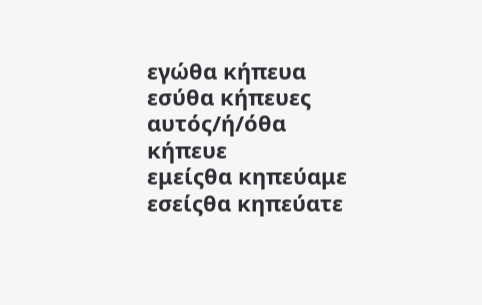εγώθα κήπευα
εσύθα κήπευες
αυτός/ή/όθα κήπευε
εμείςθα κηπεύαμε
εσείςθα κηπεύατε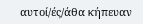αυτοί/ές/άθα κήπευαν